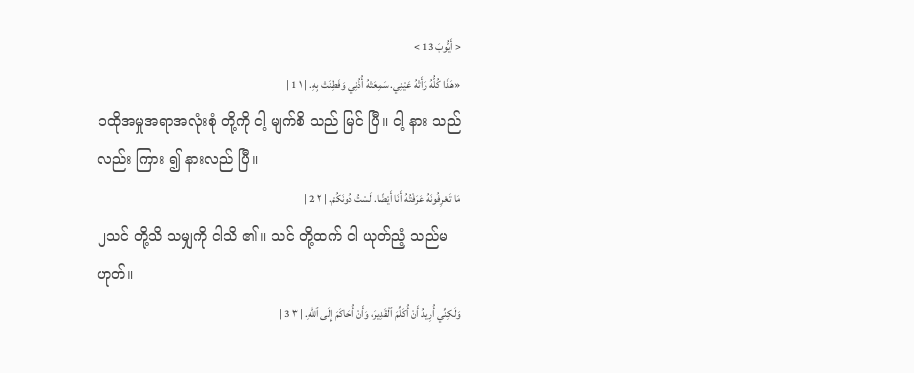< أَيُّوبَ 13 >
«هَذَا كُلُّهُ رَأَتْهُ عَيْنِي. سَمِعَتْهُ أُذُنِي وَفَطِنَتْ بِهِ. | ١ 1 |
၁ထိုအမှုအရာအလုံးစုံ တို့ကို ငါ့ မျက်စိ သည် မြင် ပြီ။ ငါ့ နား သည်လည်း ကြား ၍ နားလည် ပြီ။
مَا تَعْرِفُونَهُ عَرَفْتُهُ أَنَا أَيْضًا. لَسْتُ دُونَكُمْ. | ٢ 2 |
၂သင် တို့သိ သမျှကို ငါသိ ၏။ သင် တို့ထက် ငါ ယုတ်ညံ့ သည်မ ဟုတ်။
وَلَكِنِّي أُرِيدُ أَنْ أُكَلِّمَ ٱلْقَدِيرَ، وَأَنْ أُحَاكَمَ إِلَى ٱللهِ. | ٣ 3 |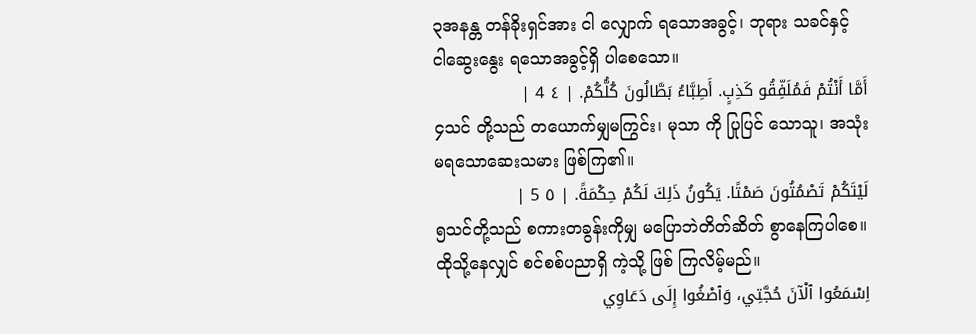၃အနန္တ တန်ခိုးရှင်အား ငါ လျှောက် ရသောအခွင့်၊ ဘုရား သခင်နှင့် ငါဆွေးနွေး ရသောအခွင့်ရှိ ပါစေသော။
أَمَّا أَنْتُمْ فَمُلَفِّقُو كَذِبٍ. أَطِبَّاءُ بَطَّالُونَ كُلُّكُمْ. | ٤ 4 |
၄သင် တို့သည် တယောက်မျှမကြွင်း၊ မုသာ ကို ပြုပြင် သောသူ၊ အသုံး မရသောဆေးသမား ဖြစ်ကြ၏။
لَيْتَكُمْ تَصْمُتُونَ صَمْتًا. يَكُونُ ذَلِكَ لَكُمْ حِكْمَةً. | ٥ 5 |
၅သင်တို့သည် စကားတခွန်းကိုမျှ မပြောဘဲတိတ်ဆိတ် စွာနေကြပါစေ။ ထိုသို့နေလျှင် စင်စစ်ပညာရှိ ကဲ့သို့ ဖြစ် ကြလိမ့်မည်။
اِسْمَعُوا ٱلْآنَ حُجَّتِي، وَٱصْغُوا إِلَى دَعَاوِي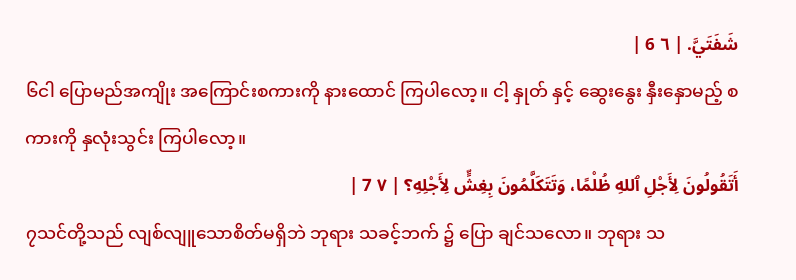شَفَتَيَّ. | ٦ 6 |
၆ငါ ပြောမည်အကျိုး အကြောင်းစကားကို နားထောင် ကြပါလော့။ ငါ့ နှုတ် နှင့် ဆွေးနွေး နှီးနှောမည့် စကားကို နှလုံးသွင်း ကြပါလော့။
أَتَقُولُونَ لِأَجْلِ ٱللهِ ظُلْمًا، وَتَتَكَلَّمُونَ بِغِشٍّ لِأَجْلِهِ؟ | ٧ 7 |
၇သင်တို့သည် လျစ်လျူသောစိတ်မရှိဘဲ ဘုရား သခင့်ဘက် ၌ ပြော ချင်သလော။ ဘုရား သ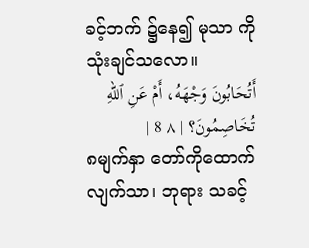ခင့်ဘက် ၌နေ၍ မုသာ ကိုသုံးချင်သလော။
أَتُحَابُونَ وَجْهَهُ، أَمْ عَنِ ٱللهِ تُخَاصِمُونَ؟ | ٨ 8 |
၈မျက်နှာ တော်ကိုထောက် လျက်သာ၊ ဘုရား သခင့်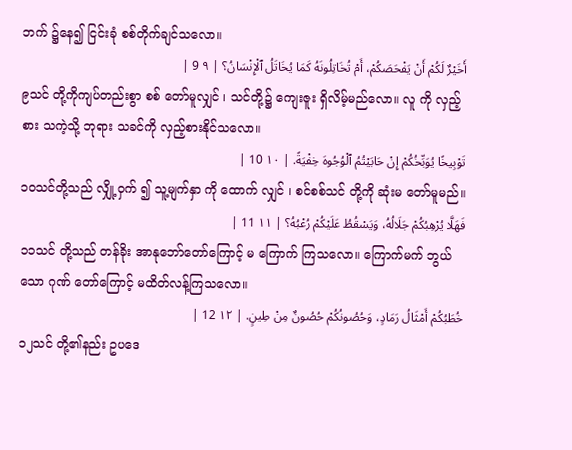ဘက် ၌နေ၍ ငြင်းခုံ စစ်တိုက်ချင်သလော။
أَخَيْرٌ لَكُمْ أَنْ يَفْحَصَكُمْ، أَمْ تُخَاتِلُونَهُ كَمَا يُخَاتَلُ ٱلْإِنْسَانُ؟ | ٩ 9 |
၉သင် တို့ကိုကျပ်တည်းစွာ စစ် တော်မူလျှင် ၊ သင်တို့၌ ကျေးဇူး ရှိလိမ့်မည်လော။ လူ ကို လှည့်စား သကဲ့သို့ ဘုရား သခင်ကို လှည့်စားနိုင်သလော။
تَوْبِيخًا يُوَبِّخُكُمْ إِنْ حَابَيْتُمُ ٱلْوُجُوهَ خِفْيَةً. | ١٠ 10 |
၁၀သင်တို့သည် လျှို့ဝှက် ၍ သူ့မျက်နှာ ကို ထောက် လျှင် ၊ စင်စစ်သင် တို့ကို ဆုံးမ တော်မူမည်။
فَهَلَّا يُرْهِبُكُمْ جَلَالُهُ، وَيَسْقُطُ عَلَيْكُمْ رُعْبُهُ؟ | ١١ 11 |
၁၁သင် တို့သည် တန်ခိုး အာနုဘော်တော်ကြောင့် မ ကြောက် ကြသလော။ ကြောက်မက် ဘွယ်သော ဂုဏ် တော်ကြောင့် မထိတ်လန့်ကြသလော။
خُطَبُكُمْ أَمْثَالُ رَمَادٍ، وَحُصُونُكُمْ حُصُونٌ مِنْ طِينٍ. | ١٢ 12 |
၁၂သင် တို့၏နည်း ဥပဒေ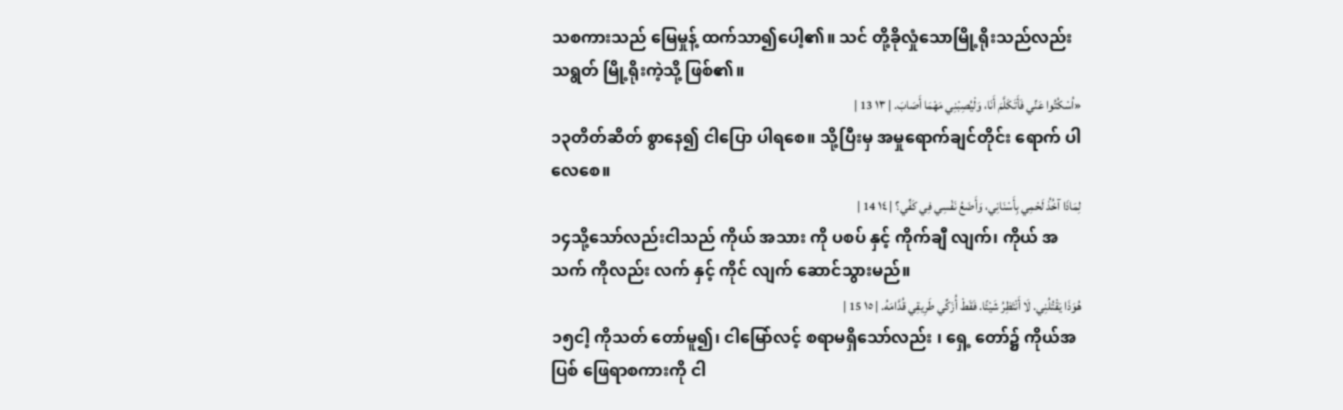သစကားသည် မြေမှုန့် ထက်သာ၍ပေါ့၏။ သင် တို့ခိုလှုံသောမြို့ရိုးသည်လည်း သရွတ် မြို့ရိုးကဲ့သို့ ဖြစ်၏။
«اُسْكُتُوا عَنِّي فَأَتَكَلَّمَ أَنَا، وَلْيُصِبْنِي مَهْمَا أَصَابَ. | ١٣ 13 |
၁၃တိတ်ဆိတ် စွာနေ၍ ငါပြော ပါရစေ။ သို့ပြီးမှ အမှုရောက်ချင်တိုင်း ရောက် ပါလေစေ။
لِمَاذَا آخُذُ لَحْمِي بِأَسْنَانِي، وَأَضَعُ نَفْسِي فِي كَفِّي؟ | ١٤ 14 |
၁၄သို့သော်လည်းငါသည် ကိုယ် အသား ကို ပစပ် နှင့် ကိုက်ချီ လျက်၊ ကိုယ် အသက် ကိုလည်း လက် နှင့် ကိုင် လျက် ဆောင်သွားမည်။
هُوَذَا يَقْتُلُنِي. لَا أَنْتَظِرُ شَيْئًا. فَقَطْ أُزَكِّي طَرِيقِي قُدَّامَهُ. | ١٥ 15 |
၁၅ငါ့ ကိုသတ် တော်မူ၍၊ ငါမြော်လင့် စရာမရှိသော်လည်း ၊ ရှေ့ တော်၌ ကိုယ်အပြစ် ဖြေရာစကားကို ငါ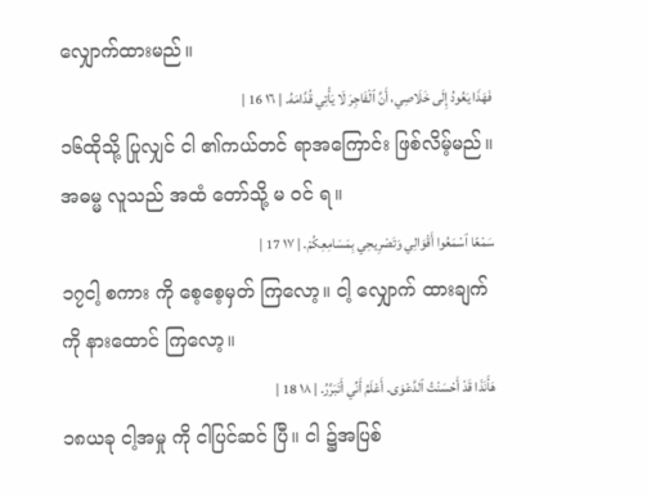လျှောက်ထားမည်။
فَهَذَا يَعُودُ إِلَى خَلَاصِي، أَنَّ ٱلْفَاجِرَ لَا يَأْتِي قُدَّامَهُ. | ١٦ 16 |
၁၆ထိုသို့ ပြုလျှင် ငါ ၏ကယ်တင် ရာအကြောင်း ဖြစ်လိမ့်မည်။ အဓမ္မ လူသည် အထံ တော်သို့ မ ဝင် ရ။
سَمْعًا ٱسْمَعُوا أَقْوَالِي وَتَصْرِيحِي بِمَسَامِعِكُمْ. | ١٧ 17 |
၁၇ငါ့ စကား ကို စေ့စေ့မှတ် ကြလော့။ ငါ့ လျှောက် ထားချက်ကို နားထောင် ကြလော့။
هَأَنَذَا قَدْ أَحْسَنْتُ ٱلدَّعْوَى. أَعْلَمُ أَنِّي أَتَبَرَّرُ. | ١٨ 18 |
၁၈ယခု ငါ့အမှု ကို ငါပြင်ဆင် ပြီ။ ငါ ၌အပြစ်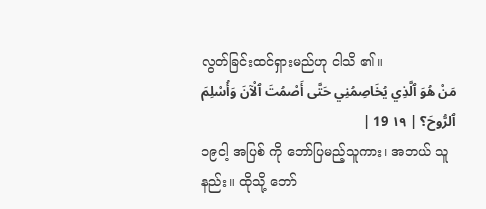လွတ်ခြင်းထင်ရှားမည်ဟု ငါသိ ၏။
مَنْ هُوَ ٱلَّذِي يُخَاصِمُنِي حَتَّى أَصْمُتَ ٱلْآنَ وَأُسْلِمَ ٱلرُّوحَ؟ | ١٩ 19 |
၁၉ငါ့ အပြစ် ကို ဘော်ပြမည့်သူကား၊ အဘယ် သူနည်း။ ထိုသို့ ဘော်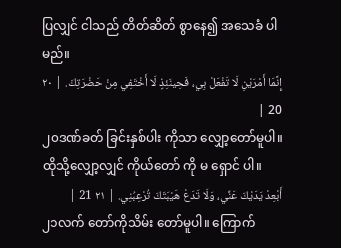ပြလျှင် ငါသည် တိတ်ဆိတ် စွာနေ၍ အသေခံ ပါမည်။
إِنَّمَا أَمْرَيْنِ لَا تَفْعَلْ بِي، فَحِينَئِذٍ لَا أَخْتَفِي مِنْ حَضْرَتِكَ. | ٢٠ 20 |
၂၀ဒဏ်ခတ် ခြင်းနှစ်ပါး ကိုသာ လျှော့တော်မူပါ။ ထိုသို့လျှော့လျှင် ကိုယ်တော် ကို မ ရှောင် ပါ။
أَبْعِدْ يَدَيْكَ عَنِّي، وَلَا تَدَعْ هَيْبَتَكَ تُرْعِبُنِي. | ٢١ 21 |
၂၁လက် တော်ကိုသိမ်း တော်မူပါ။ ကြောက်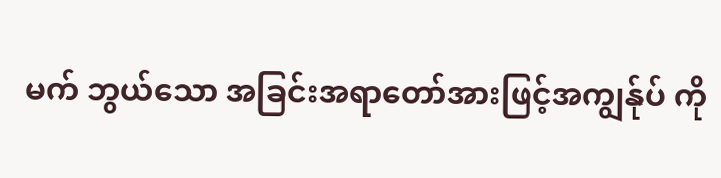မက် ဘွယ်သော အခြင်းအရာတော်အားဖြင့်အကျွန်ုပ် ကို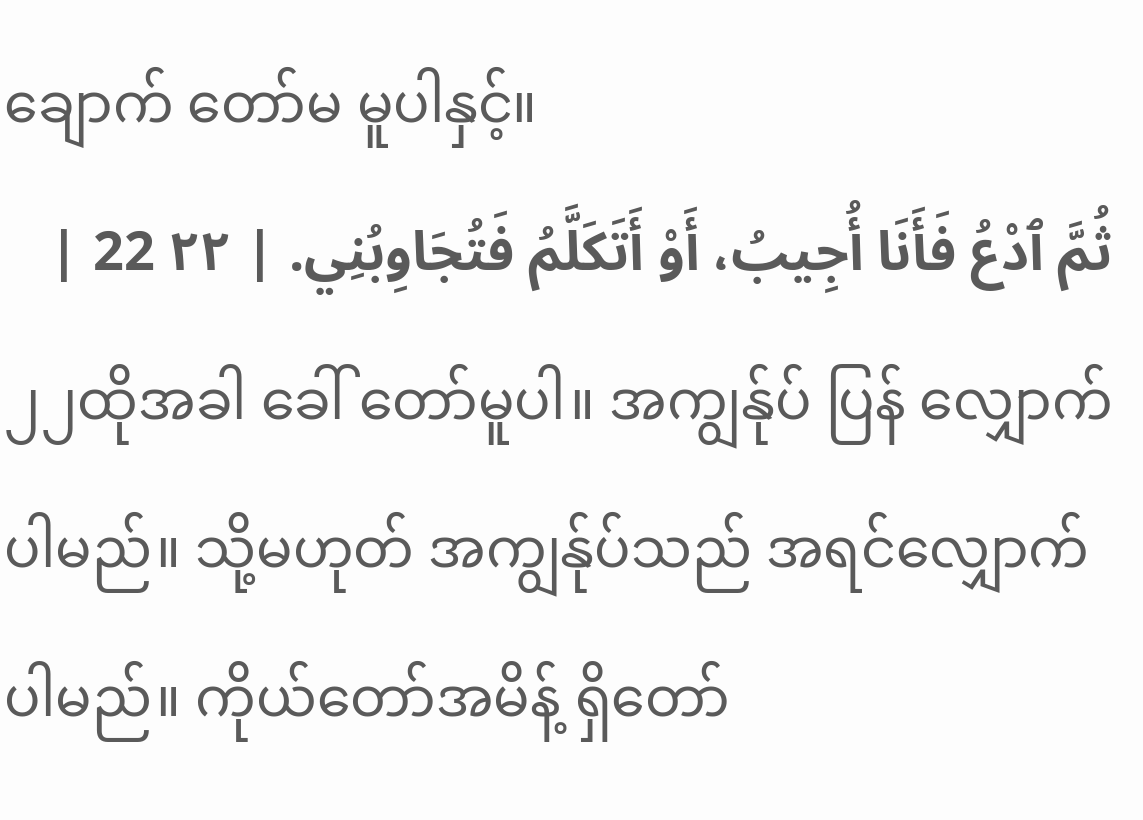ချောက် တော်မ မူပါနှင့်။
ثُمَّ ٱدْعُ فَأَنَا أُجِيبُ، أَوْ أَتَكَلَّمُ فَتُجَاوِبُنِي. | ٢٢ 22 |
၂၂ထိုအခါ ခေါ် တော်မူပါ။ အကျွန်ုပ် ပြန် လျှောက်ပါမည်။ သို့မဟုတ် အကျွန်ုပ်သည် အရင်လျှောက် ပါမည်။ ကိုယ်တော်အမိန့် ရှိတော်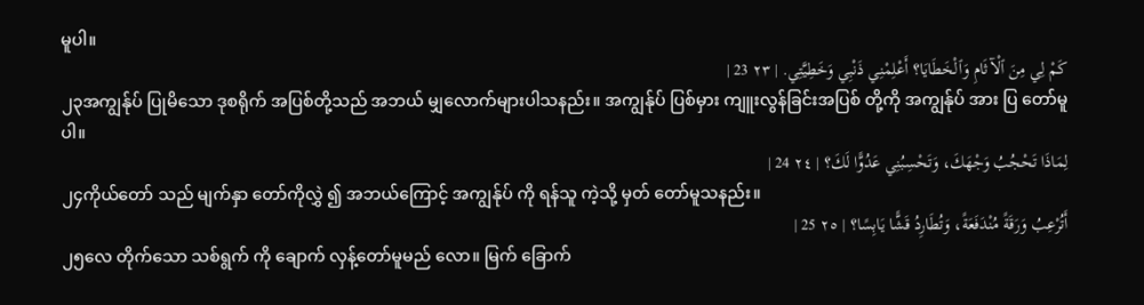မူပါ။
كَمْ لِي مِنَ ٱلْآثَامِ وَٱلْخَطَايَا؟ أَعْلِمْنِي ذَنْبِي وَخَطِيَّتِي. | ٢٣ 23 |
၂၃အကျွန်ုပ် ပြုမိသော ဒုစရိုက် အပြစ်တို့သည် အဘယ် မျှလောက်များပါသနည်း။ အကျွန်ုပ် ပြစ်မှား ကျူးလွန်ခြင်းအပြစ် တို့ကို အကျွန်ုပ် အား ပြ တော်မူပါ။
لِمَاذَا تَحْجُبُ وَجْهَكَ، وَتَحْسِبُنِي عَدُوًّا لَكَ؟ | ٢٤ 24 |
၂၄ကိုယ်တော် သည် မျက်နှာ တော်ကိုလွှဲ ၍ အဘယ်ကြောင့် အကျွန်ုပ် ကို ရန်သူ ကဲ့သို့ မှတ် တော်မူသနည်း။
أَتُرْعِبُ وَرَقَةً مُنْدَفَعَةً، وَتُطَارِدُ قَشًّا يَابِسًا؟ | ٢٥ 25 |
၂၅လေ တိုက်သော သစ်ရွက် ကို ချောက် လှန့်တော်မူမည် လော။ မြက် ခြောက်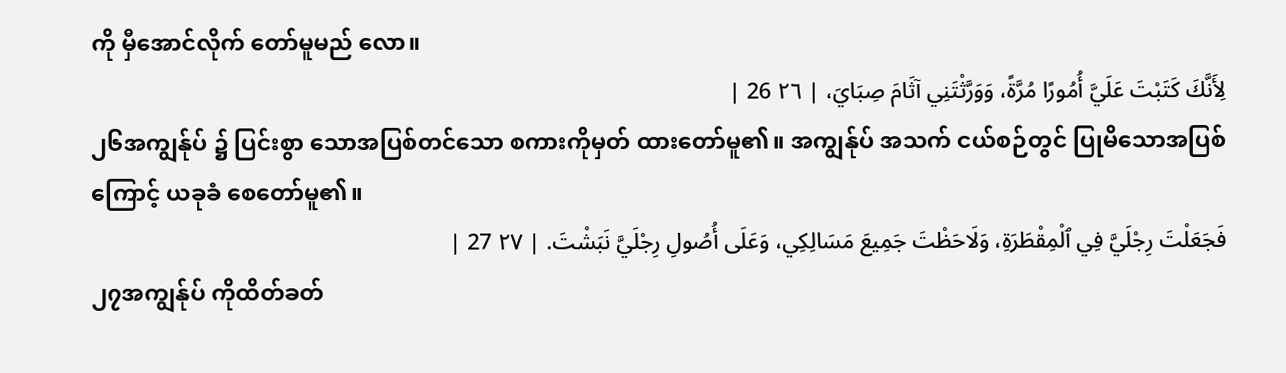ကို မှီအောင်လိုက် တော်မူမည် လော။
لِأَنَّكَ كَتَبْتَ عَلَيَّ أُمُورًا مُرَّةً، وَوَرَّثْتَنِي آثَامَ صِبَايَ، | ٢٦ 26 |
၂၆အကျွန်ုပ် ၌ ပြင်းစွာ သောအပြစ်တင်သော စကားကိုမှတ် ထားတော်မူ၏။ အကျွန်ုပ် အသက် ငယ်စဉ်တွင် ပြုမိသောအပြစ် ကြောင့် ယခုခံ စေတော်မူ၏။
فَجَعَلْتَ رِجْلَيَّ فِي ٱلْمِقْطَرَةِ، وَلَاحَظْتَ جَمِيعَ مَسَالِكِي، وَعَلَى أُصُولِ رِجْلَيَّ نَبَشْتَ. | ٢٧ 27 |
၂၇အကျွန်ုပ် ကိုထိတ်ခတ်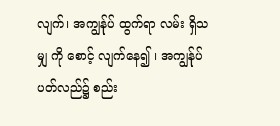လျက်၊ အကျွန်ုပ် ထွက်ရာ လမ်း ရှိသမျှ ကို စောင့် လျက်နေ၍ ၊ အကျွန်ုပ် ပတ်လည်၌ စည်း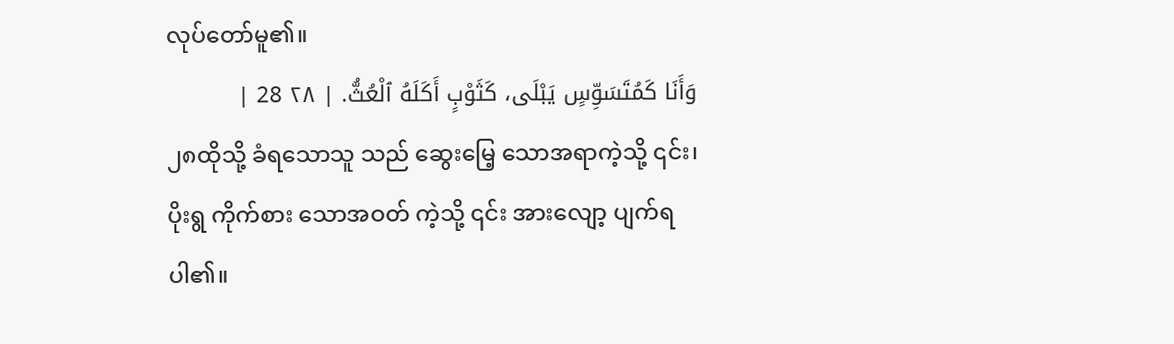လုပ်တော်မူ၏။
وَأَنَا كَمُتَسَوِّسٍ يَبْلَى، كَثَوْبٍ أَكَلَهُ ٱلْعُثُّ. | ٢٨ 28 |
၂၈ထိုသို့ ခံရသောသူ သည် ဆွေးမြေ့ သောအရာကဲ့သို့ ၎င်း၊ ပိုးရွ ကိုက်စား သောအဝတ် ကဲ့သို့ ၎င်း အားလျော့ ပျက်ရပါ၏။